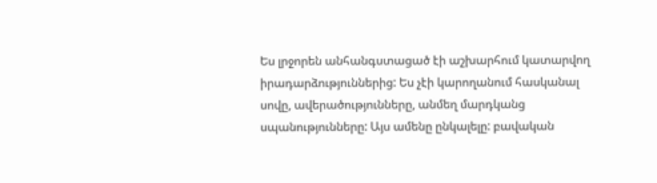Ես լրջորեն անհանգստացած էի աշխարհում կատարվող իրադարձություններից: Ես չէի կարողանում հասկանալ սովը, ավերածությունները, անմեղ մարդկանց սպանությունները: Այս ամենը ընկալելը: բավական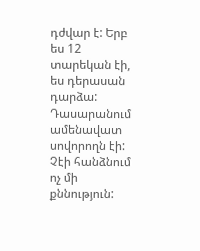դժվար է: Երբ ես 12 տարեկան էի, ես դերասան դարձա: Դասարանում ամենավատ սովորողն էի: Չէի հանձնում ոչ մի քննություն: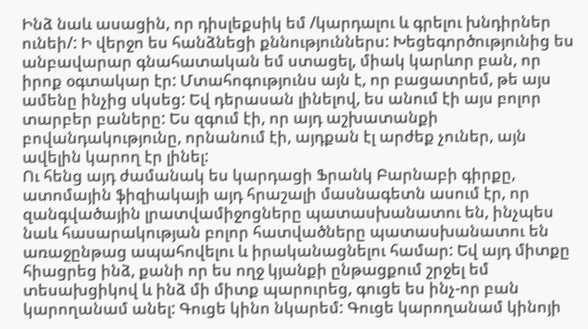Ինձ նաև ասացին, որ դիսլեքսիկ եմ /կարդալու և գրելու խնդիրներ ունեի/: Ի վերջո ես հանձնեցի քննություններս: Խեցեգործությունից ես անբավարար գնահատական եմ ստացել, միակ կարևոր բան, որ իրոք օգտակար էր: Մտահոգությունս այն է, որ բացատրեմ, թե այս ամենը ինչից սկսեց: Եվ դերասան լինելով, ես անում էի այս բոլոր տարբեր բաները: Ես զգում էի, որ այդ աշխատանքի բովանդակությունը, որնանում էի, այդքան էլ արժեք չուներ, այն ավելին կարող էր լինել:
Ու հենց այդ ժամանակ ես կարդացի Ֆրանկ Բարնաբի գիրքը, ատոմային ֆիզիակայի այդ հրաշալի մասնագետն ասում էր, որ զանգվածային լրատվամիջոցները պատասխանատու են, ինչպես նաև հասարակության բոլոր հատվածները պատասխանատու են առաջընթաց ապահովելու և իրականացնելու համար: Եվ այդ միտքը հիացրեց ինձ, քանի որ ես ողջ կյանքի ընթացքում շրջել եմ տեսախցիկով և ինձ մի միտք պարուրեց, գուցե ես ինչ-որ բան կարողանամ անել: Գուցե կինո նկարեմ: Գուցե կարողանամ կինոյի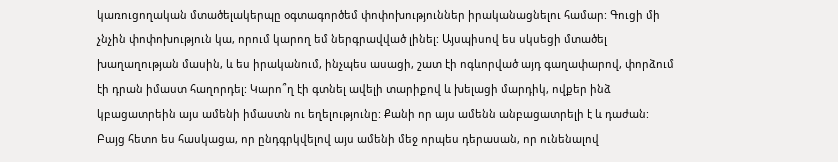կառուցողական մտածելակերպը օգտագործեմ փոփոխություններ իրականացնելու համար: Գուցի մի չնչին փոփոխություն կա, որում կարող եմ ներգրավված լինել: Այսպիսով ես սկսեցի մտածել խաղաղության մասին, և ես իրականում, ինչպես ասացի, շատ էի ոգևորված այդ գաղափարով, փորձում էի դրան իմաստ հաղորդել: Կարո՞ղ էի գտնել ավելի տարիքով և խելացի մարդիկ, ովքեր ինձ կբացատրեին այս ամենի իմաստն ու եղելությունը: Քանի որ այս ամենն անբացատրելի է և դաժան:
Բայց հետո ես հասկացա, որ ընդգրկվելով այս ամենի մեջ որպես դերասան, որ ունենալով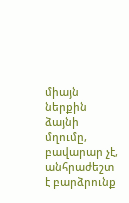միայն ներքին ձայնի մղումը, բավարար չէ, անհրաժեշտ է բարձրունք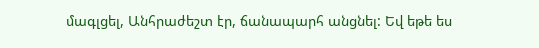մագլցել, Անհրաժեշտ էր, ճանապարհ անցնել: Եվ եթե ես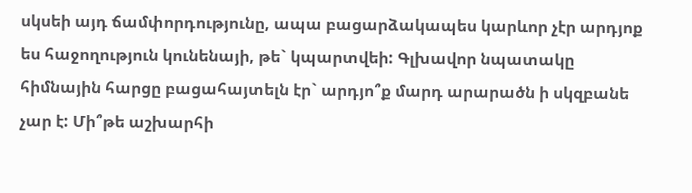սկսեի այդ ճամփորդությունը, ապա բացարձակապես կարևոր չէր արդյոք ես հաջողություն կունենայի, թե` կպարտվեի: Գլխավոր նպատակը հիմնային հարցը բացահայտելն էր` արդյո՞ք մարդ արարածն ի սկզբանե չար է: Մի՞թե աշխարհի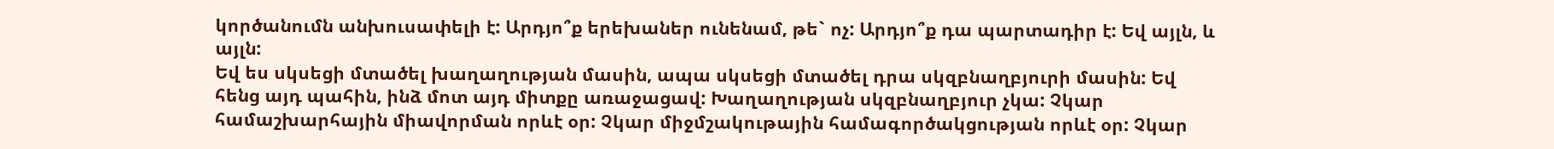կործանումն անխուսափելի է: Արդյո՞ք երեխաներ ունենամ, թե` ոչ: Արդյո՞ք դա պարտադիր է: Եվ այլն, և այլն:
Եվ ես սկսեցի մտածել խաղաղության մասին, ապա սկսեցի մտածել դրա սկզբնաղբյուրի մասին: Եվ հենց այդ պահին, ինձ մոտ այդ միտքը առաջացավ: Խաղաղության սկզբնաղբյուր չկա: Չկար համաշխարհային միավորման որևէ օր: Չկար միջմշակութային համագործակցության որևէ օր: Չկար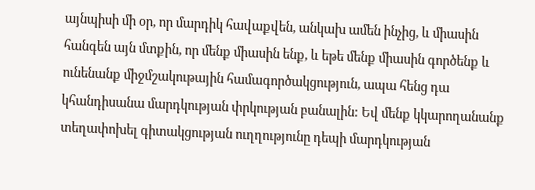այնպիսի մի օր, որ մարդիկ հավաքվեն, անկախ ամեն ինչից, և միասին հանգեն այն մտքին, որ մենք միասին ենք, և եթե մենք միասին գործենք և ունենանք միջմշակութային համագործակցություն, ապա հենց դա կհանդիսանա մարդկության փրկության բանալին: Եվ մենք կկարողանանք տեղափոխել գիտակցության ուղղությունը դեպի մարդկության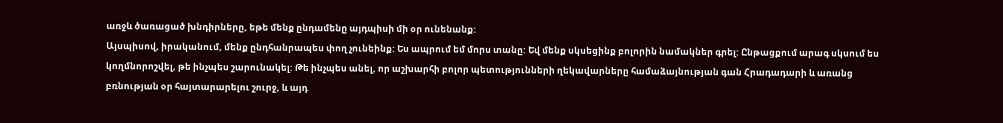առջև ծառացած խնդիրները, եթե մենք ընդամենը այդպիսի մի օր ունենանք:
Այսպիսով, իրականում, մենք ընդհանրապես փող չունեինք: Ես ապրում եմ մորս տանը: Եվ մենք սկսեցինք բոլորին նամակներ գրել: Ընթացքում արագ սկսում ես կողմնորոշվել, թե ինչպես շարունակել: Թե ինչպես անել, որ աշխարհի բոլոր պետությունների ղեկավարները համաձայնության գան Հրադադարի և առանց բռնության օր հայտարարելու շուրջ, և այդ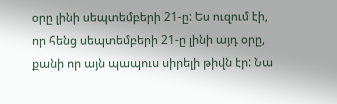օրը լինի սեպտեմբերի 21-ը: Ես ուզում էի, որ հենց սեպտեմբերի 21-ը լինի այդ օրը, քանի որ այն պապուս սիրելի թիվն էր: Նա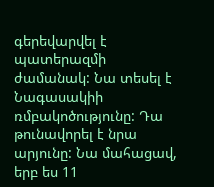գերեվարվել է պատերազմի ժամանակ: Նա տեսել է Նագասակիի ռմբակոծությունը: Դա թունավորել է նրա արյունը: Նա մահացավ, երբ ես 11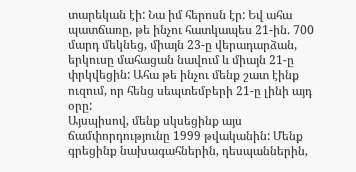տարեկան էի: Նա իմ հերոսն էր: Եվ ահա պատճառը, թե ինչու հատկապես 21-ին. 700 մարդ մեկնեց, միայն 23-ը վերադարձան, երկուսը մահացան նավում և միայն 21-ը փրկվեցին: Ահա թե ինչու մենք շատ էինք ուզում, որ հենց սեպտեմբերի 21-ը լինի այդ օրը:
Այսպիսով, մենք սկսեցինք այս ճամփորդությունը 1999 թվականին: Մենք գրեցինք նախագահներին, դեսպաններին,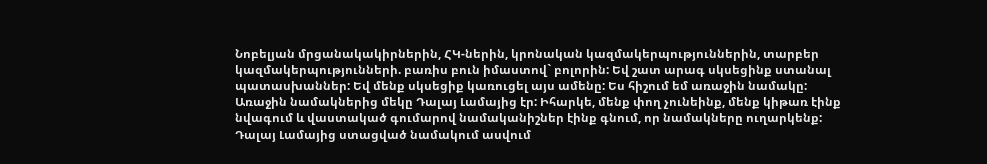Նոբելյան մրցանակակիրներին, ՀԿ-ներին, կրոնական կազմակերպություններին, տարբեր կազմակերպությունների. բառիս բուն իմաստով` բոլորին: Եվ շատ արագ սկսեցինք ստանալ պատասխաններ: Եվ մենք սկսեցիք կառուցել այս ամենը: Ես հիշում եմ առաջին նամակը: Առաջին նամակներից մեկը Դալայ Լամայից էր: Իհարկե, մենք փող չունեինք, մենք կիթառ էինք նվագում և վաստակած գումարով նամականիշներ էինք գնում, որ նամակները ուղարկենք: Դալայ Լամայից ստացված նամակում ասվում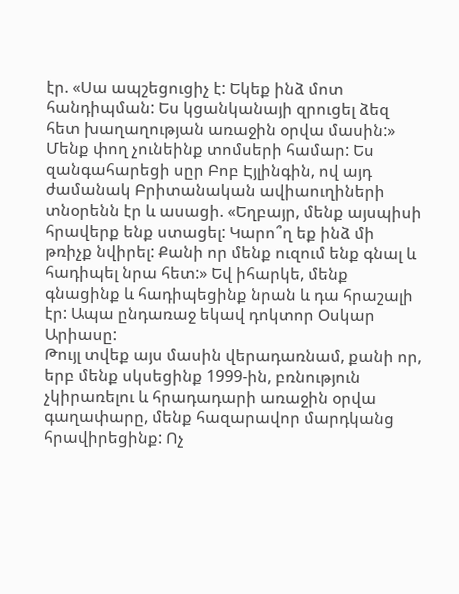էր. «Սա ապշեցուցիչ է: Եկեք ինձ մոտ հանդիպման: Ես կցանկանայի զրուցել ձեզ հետ խաղաղության առաջին օրվա մասին:» Մենք փող չունեինք տոմսերի համար: Ես զանգահարեցի սըր Բոբ Էյլինգին, ով այդ ժամանակ Բրիտանական ավիաուղիների տնօրենն էր և ասացի. «Եղբայր, մենք այսպիսի հրավերք ենք ստացել: Կարո՞ղ եք ինձ մի թռիչք նվիրել: Քանի որ մենք ուզում ենք գնալ և հադիպել նրա հետ:» Եվ իհարկե, մենք գնացինք և հադիպեցինք նրան և դա հրաշալի էր: Ապա ընդառաջ եկավ դոկտոր Օսկար Արիասը:
Թույլ տվեք այս մասին վերադառնամ, քանի որ, երբ մենք սկսեցինք 1999-ին, բռնություն չկիրառելու և հրադադարի առաջին օրվա գաղափարը, մենք հազարավոր մարդկանց հրավիրեցինք: Ոչ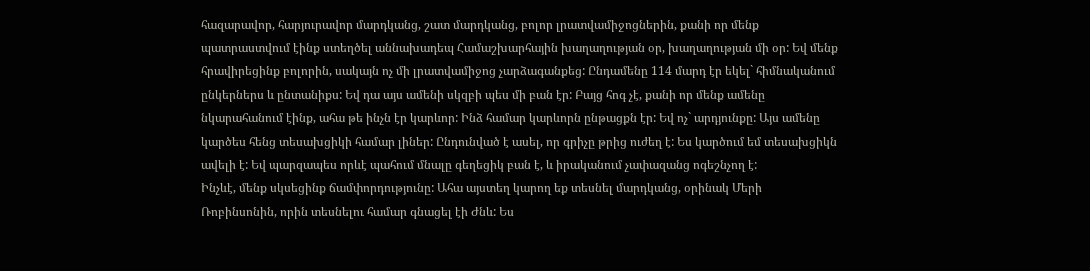հազարավոր, հարյուրավոր մարդկանց, շատ մարդկանց, բոլոր լրատվամիջոցներին, քանի որ մենք պատրաստվում էինք ստեղծել աննախադեպ Համաշխարհային խաղաղության օր, խաղաղության մի օր: Եվ մենք հրավիրեցինք բոլորին, սակայն ոչ մի լրատվամիջոց չարձագանքեց: Ընդամենը 114 մարդ էր եկել` հիմնականում ընկերներս և ընտանիքս: Եվ դա այս ամենի սկզբի պես մի բան էր: Բայց հոգ չէ, քանի որ մենք ամենը նկարահանում էինք, ահա թե ինչն էր կարևոր: Ինձ համար կարևորն ընթացքն էր: Եվ ոչ` արդյունքը: Այս ամենը կարծես հենց տեսախցիկի համար լիներ: Ընդունված է ասել, որ գրիչը թրից ուժեղ է: Ես կարծում եմ տեսախցիկն ավելի է: Եվ պարզապես որևէ պահում մնալը գեղեցիկ բան է, և իրականում չափազանց ոգեշնչող է:
Ինչևէ, մենք սկսեցինք ճամփորդությունը: Ահա այստեղ կարող եք տեսնել մարդկանց, օրինակ Մերի Ռոբինսոնին, որին տեսնելու համար գնացել էի Ժնև: Ես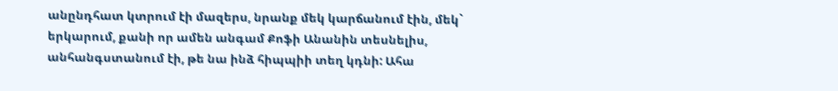անընդհատ կտրում էի մազերս, նրանք մեկ կարճանում էին, մեկ` երկարում, քանի որ ամեն անգամ Քոֆի Անանին տեսնելիս, անհանգստանում էի, թե նա ինձ հիպպիի տեղ կդնի: Ահա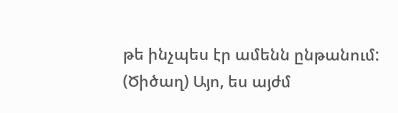թե ինչպես էր ամենն ընթանում: (Ծիծաղ) Այո, ես այժմ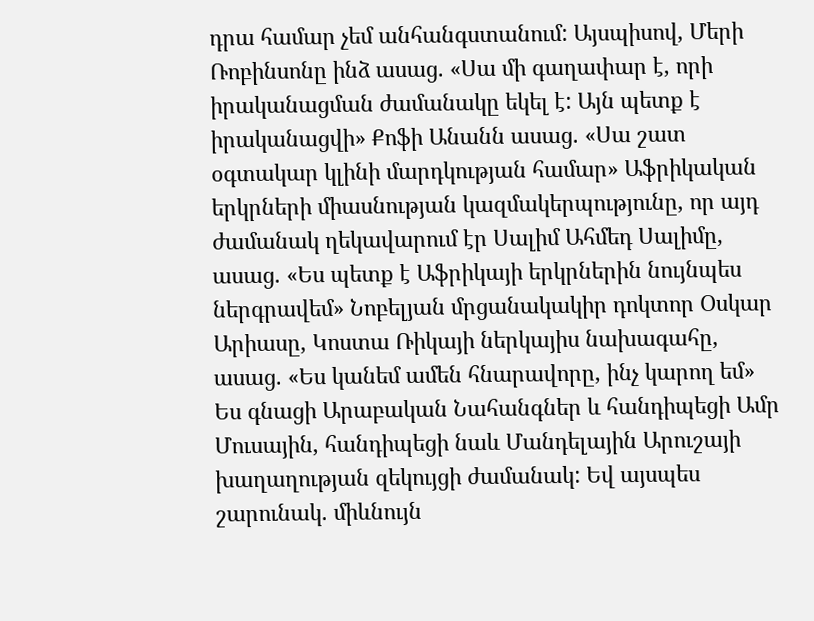դրա համար չեմ անհանգստանում: Այսպիսով, Մերի Ռոբինսոնը ինձ ասաց. «Սա մի գաղափար է, որի իրականացման ժամանակը եկել է: Այն պետք է իրականացվի» Քոֆի Անանն ասաց. «Սա շատ օգտակար կլինի մարդկության համար» Աֆրիկական երկրների միասնության կազմակերպությունը, որ այդ ժամանակ ղեկավարում էր Սալիմ Ահմեդ Սալիմը, ասաց. «Ես պետք է Աֆրիկայի երկրներին նույնպես ներգրավեմ» Նոբելյան մրցանակակիր դոկտոր Օսկար Արիասը, Կոստա Ռիկայի ներկայիս նախագահը, ասաց. «Ես կանեմ ամեն հնարավորը, ինչ կարող եմ» Ես գնացի Արաբական Նահանգներ և հանդիպեցի Ամր Մուսային, հանդիպեցի նաև Մանդելային Արուշայի խաղաղության զեկույցի ժամանակ: Եվ այսպես շարունակ. միևնույն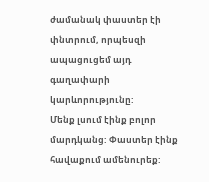ժամանակ փաստեր էի փնտրում, որպեսզի ապացուցեմ այդ գաղափարի կարևորությունը:
Մենք լսում էինք բոլոր մարդկանց: Փաստեր էինք հավաքում ամենուրեք: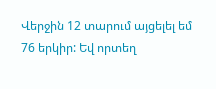Վերջին 12 տարում այցելել եմ 76 երկիր: Եվ որտեղ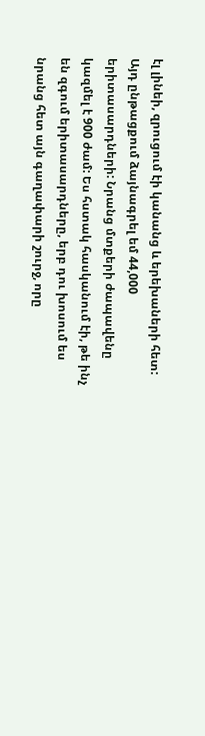էլ լինեի, զրուցում էի կանանց և երեխաների հետ: Այդ ընթացքում ձայնագրել եմ 44,000 երիտասարդների: Նրանց մտքերի ժապավենը կազմել է 900 ժամ: Ես հստակ հասկանում էի, թե ինչ են զգում երիտասարդները, երբ դու խոսում ես նրանց հետ այն գաղափարի շուրջ, որը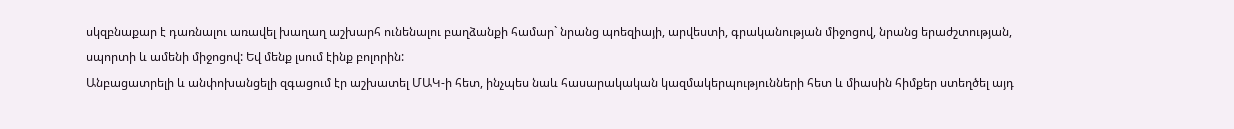սկզբնաքար է դառնալու առավել խաղաղ աշխարհ ունենալու բաղձանքի համար` նրանց պոեզիայի, արվեստի, գրականության միջոցով, նրանց երաժշտության, սպորտի և ամենի միջոցով: Եվ մենք լսում էինք բոլորին:
Անբացատրելի և անփոխանցելի զգացում էր աշխատել ՄԱԿ-ի հետ, ինչպես նաև հասարակական կազմակերպությունների հետ և միասին հիմքեր ստեղծել այդ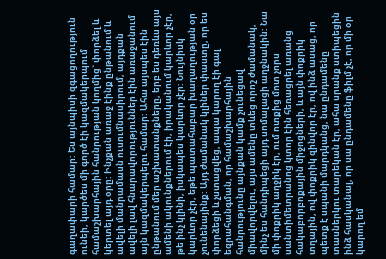գաղափարի համար: Ես այնպիսի զգացողություն ունեի, կարծես մի գործ էի կազմակերպում համաշխարհային հանրության կողմից` փորձել և կերտել այդ օրը: Ինչքան առաջ էինք ընթանում և ավելի մանրամասն ուսումնասիրում, այդքան ավելի լավ հնարավորություններ էին առաջանում այն կազմակերպելու համար: Ահա այսպես էին ընթանում մեր աշխատանքները, երբ ես դեռևս այս ամենի ակունքներում էի, իրականում կարևոր չէր, թե ինչ կլինի, իսկապես կարևոր չէր: Նույնիսկ կարևոր չէր, եթե պատահաբար խաղաղության օր չունենայինք: Այդ ժամանակ կլիներ փաստը, որ ես փորձեցի և չստացվեց, ապա կարող էի գալ եզրահանգման, որ համաշխարհային հանրությունը այնքան կամք չունեցավ միավորվելու, այս ամենը տևեց որոշ ժամանակ, մինչ ես հանդիպեցի այդ սոմալացի աղջնակին: Նա մի փոքրիկ աղջիկ էր, ում ոտքից մոտ չորս սանտիմետրանոց կտոր էին հեռացրել առանց հակաբորբոքային միջոցների, և այն փոքրիկ տղային, ով փոքրիկ զինվոր էր, ով ինձ ասաց, որ պետք է սպանի մարդկանց, նա ընդամենը տասներկու տարեկան էր, ահա սրանք ստիպեցին ինձ հասկանալ, որ սա ընդամենը ֆիլմ չէ, որ մի օր կարող եմ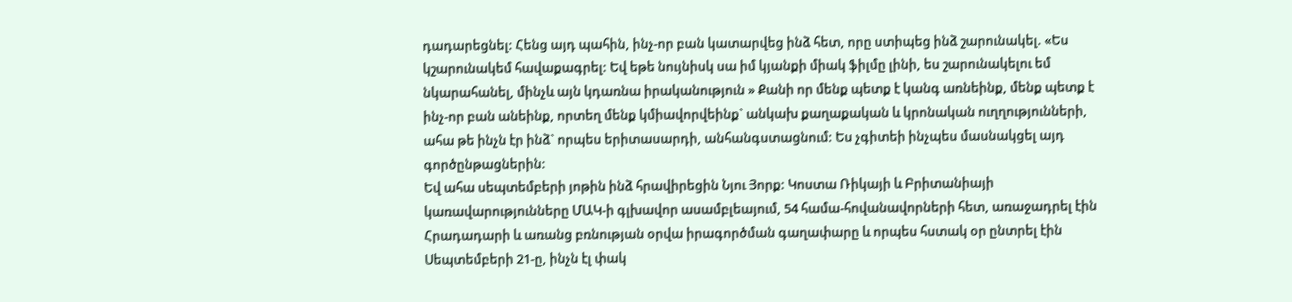դադարեցնել: Հենց այդ պահին, ինչ-որ բան կատարվեց ինձ հետ, որը ստիպեց ինձ շարունակել. «Ես կշարունակեմ հավաքագրել: Եվ եթե նույնիսկ սա իմ կյանքի միակ ֆիլմը լինի, ես շարունակելու եմ նկարահանել, մինչև այն կդառնա իրականություն » Քանի որ մենք պետք է կանգ առնեինք, մենք պետք է ինչ-որ բան անեինք, որտեղ մենք կմիավորվեինք` անկախ քաղաքական և կրոնական ուղղությունների, ահա թե ինչն էր ինձ` որպես երիտասարդի, անհանգստացնում: Ես չգիտեի ինչպես մասնակցել այդ գործընթացներին:
Եվ ահա սեպտեմբերի յոթին ինձ հրավիրեցին Նյու Յորք: Կոստա Ռիկայի և Բրիտանիայի կառավարությունները ՄԱԿ-ի գլխավոր ասամբլեայում, 54 համա-հովանավորների հետ, առաջադրել էին Հրադադարի և առանց բռնության օրվա իրագործման գաղափարը և որպես հստակ օր ընտրել էին Սեպտեմբերի 21-ը, ինչն էլ փակ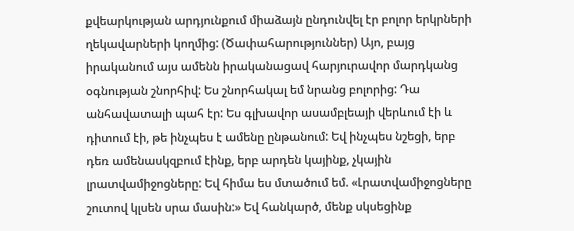քվեարկության արդյունքում միաձայն ընդունվել էր բոլոր երկրների ղեկավարների կողմից: (Ծափահարություններ) Այո, բայց իրականում այս ամենն իրականացավ հարյուրավոր մարդկանց օգնության շնորհիվ: Ես շնորհակալ եմ նրանց բոլորից: Դա անհավատալի պահ էր: Ես գլխավոր ասամբլեայի վերևում էի և դիտում էի, թե ինչպես է ամենը ընթանում: Եվ ինչպես նշեցի, երբ դեռ ամենասկզբում էինք, երբ արդեն կայինք, չկային լրատվամիջոցները: Եվ հիմա ես մտածում եմ. «Լրատվամիջոցները շուտով կլսեն սրա մասին:» Եվ հանկարծ, մենք սկսեցինք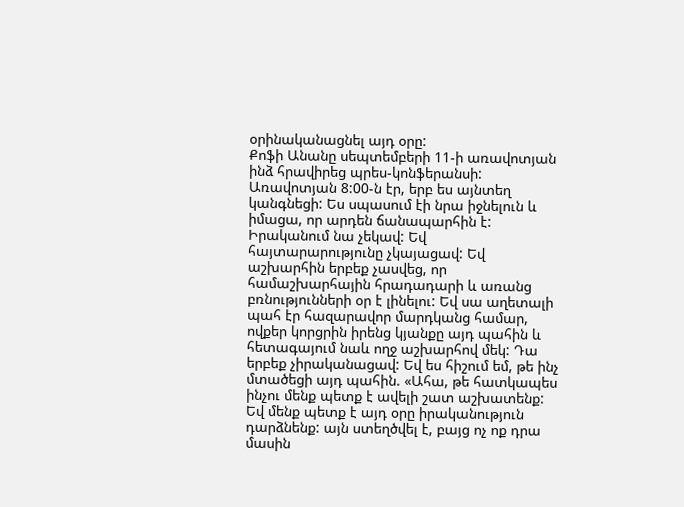օրինականացնել այդ օրը:
Քոֆի Անանը սեպտեմբերի 11-ի առավոտյան ինձ հրավիրեց պրես-կոնֆերանսի: Առավոտյան 8:00-ն էր, երբ ես այնտեղ կանգնեցի: Ես սպասում էի նրա իջնելուն և իմացա, որ արդեն ճանապարհին է: Իրականում նա չեկավ: Եվ հայտարարությունը չկայացավ: Եվ աշխարհին երբեք չասվեց, որ համաշխարհային հրադադարի և առանց բռնությունների օր է լինելու: Եվ սա աղետալի պահ էր հազարավոր մարդկանց համար, ովքեր կորցրին իրենց կյանքը այդ պահին և հետագայում նաև ողջ աշխարհով մեկ: Դա երբեք չիրականացավ: Եվ ես հիշում եմ, թե ինչ մտածեցի այդ պահին. «Ահա, թե հատկապես ինչու մենք պետք է ավելի շատ աշխատենք: Եվ մենք պետք է այդ օրը իրականություն դարձնենք: այն ստեղծվել է, բայց ոչ ոք դրա մասին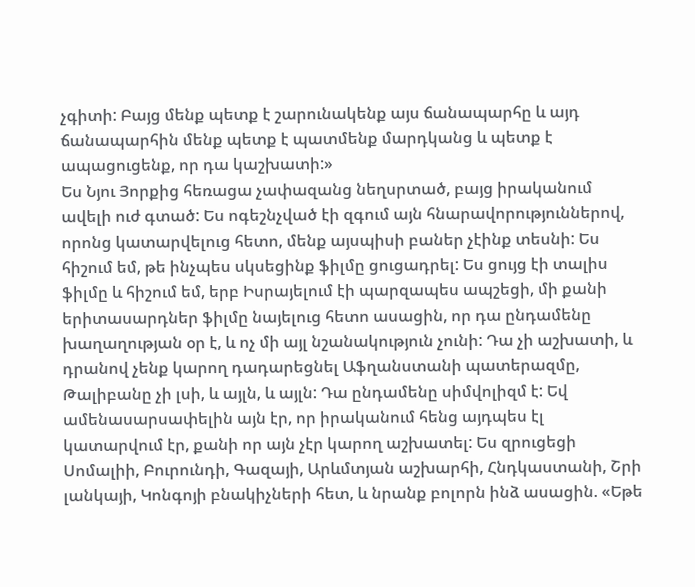չգիտի: Բայց մենք պետք է շարունակենք այս ճանապարհը և այդ ճանապարհին մենք պետք է պատմենք մարդկանց և պետք է ապացուցենք, որ դա կաշխատի:»
Ես Նյու Յորքից հեռացա չափազանց նեղսրտած, բայց իրականում ավելի ուժ գտած: Ես ոգեշնչված էի զգում այն հնարավորություններով, որոնց կատարվելուց հետո, մենք այսպիսի բաներ չէինք տեսնի: Ես հիշում եմ, թե ինչպես սկսեցինք ֆիլմը ցուցադրել: Ես ցույց էի տալիս ֆիլմը և հիշում եմ, երբ Իսրայելում էի պարզապես ապշեցի, մի քանի երիտասարդներ ֆիլմը նայելուց հետո ասացին, որ դա ընդամենը խաղաղության օր է, և ոչ մի այլ նշանակություն չունի: Դա չի աշխատի, և դրանով չենք կարող դադարեցնել Աֆղանստանի պատերազմը, Թալիբանը չի լսի, և այլն, և այլն: Դա ընդամենը սիմվոլիզմ է: Եվ ամենասարսափելին այն էր, որ իրականում հենց այդպես էլ կատարվում էր, քանի որ այն չէր կարող աշխատել: Ես զրուցեցի Սոմալիի, Բուրունդի, Գազայի, Արևմտյան աշխարհի, Հնդկաստանի, Շրի լանկայի, Կոնգոյի բնակիչների հետ, և նրանք բոլորն ինձ ասացին. «Եթե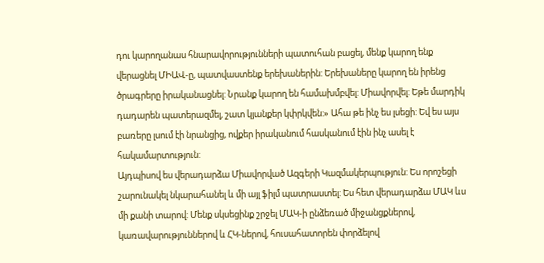դու կարողանաս հնարավորությունների պատուհան բացել, մենք կարող ենք վերացնել ՄԻԱՎ-ը, պատվաստենք երեխաներին: Երեխաները կարող են իրենց ծրագրերը իրականացնել: Նրանք կարող են համախմբվել: Միավորվել: Եթե մարդիկ դադարեն պատերազմել, շատ կյանքեր կփրկվեն:» Ահա թե ինչ ես լսեցի: Եվ ես այս բառերը լսում էի նրանցից, ովքեր իրականում հասկանում էին ինչ ասել է հակամարտություն:
Այդպիսով ես վերադարձա Միավորված Ազգերի Կազմակերպություն: Ես որոշեցի շարունակել նկարահանել և մի այլ ֆիլմ պատրաստել: Ես հետ վերադարձա ՄԱԿ ևս մի քանի տարով: Մենք սկսեցինք շրջել ՄԱԿ-ի ընձեռած միջանցքներով, կառավարություններով և ՀԿ-ներով, հուսահատորեն փորձելով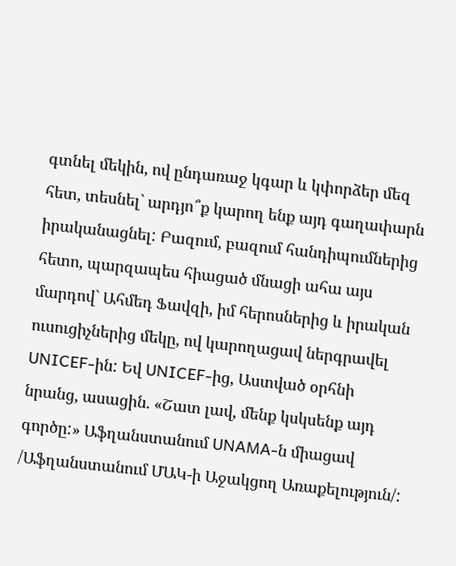գտնել մեկին, ով ընդառաջ կգար և կփորձեր մեզ հետ, տեսնել` արդյո՞ք կարող ենք այդ գաղափարն իրականացնել: Բազում, բազում հանդիպումներից հետո, պարզապես հիացած մնացի ահա այս մարդով` Ահմեդ Ֆավզի, իմ հերոսներից և իրական ուսուցիչներից մեկը, ով կարողացավ ներգրավել UNICEF-ին: Եվ UNICEF-ից, Աստված օրհնի նրանց, ասացին. «Շատ լավ, մենք կսկսենք այդ գործը:» Աֆղանստանում UNAMA-ն միացավ /Աֆղանստանում ՄԱԿ-ի Աջակցող Առաքելություն/: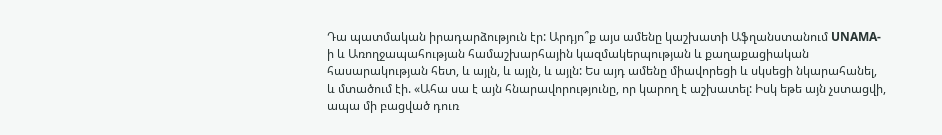Դա պատմական իրադարձություն էր: Արդյո՞ք այս ամենը կաշխատի Աֆղանստանում UNAMA-ի և Առողջապահության համաշխարհային կազմակերպության և քաղաքացիական հասարակության հետ, և այլն, և այլն, և այլն: Ես այդ ամենը միավորեցի և սկսեցի նկարահանել, և մտածում էի. «Ահա սա է այն հնարավորությունը, որ կարող է աշխատել: Իսկ եթե այն չստացվի, ապա մի բացված դուռ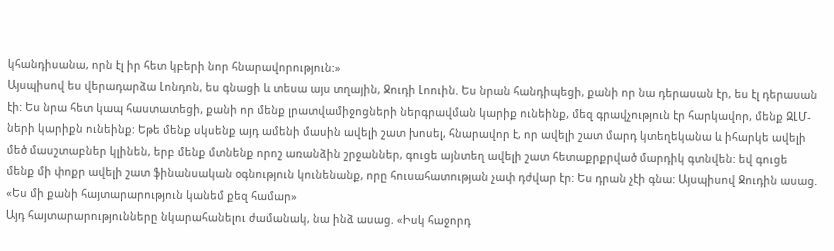կհանդիսանա, որն էլ իր հետ կբերի նոր հնարավորություն:»
Այսպիսով ես վերադարձա Լոնդոն, ես գնացի և տեսա այս տղային, Ջուդի Լոուին. Ես նրան հանդիպեցի, քանի որ նա դերասան էր, ես էլ դերասան էի: Ես նրա հետ կապ հաստատեցի, քանի որ մենք լրատվամիջոցների ներգրավման կարիք ունեինք, մեզ գրավչություն էր հարկավոր, մենք ԶԼՄ-ների կարիքն ունեինք: Եթե մենք սկսենք այդ ամենի մասին ավելի շատ խոսել, հնարավոր է, որ ավելի շատ մարդ կտեղեկանա և իհարկե ավելի մեծ մասշտաբներ կլինեն, երբ մենք մտնենք որոշ առանձին շրջաններ, գուցե այնտեղ ավելի շատ հետաքրքրված մարդիկ գտնվեն: եվ գուցե մենք մի փոքր ավելի շատ ֆինանսական օգնություն կունենանք, որը հուսահատության չափ դժվար էր: Ես դրան չէի գնա: Այսպիսով Ջուդին ասաց. «Ես մի քանի հայտարարություն կանեմ քեզ համար»
Այդ հայտարարությունները նկարահանելու ժամանակ, նա ինձ ասաց. «Իսկ հաջորդ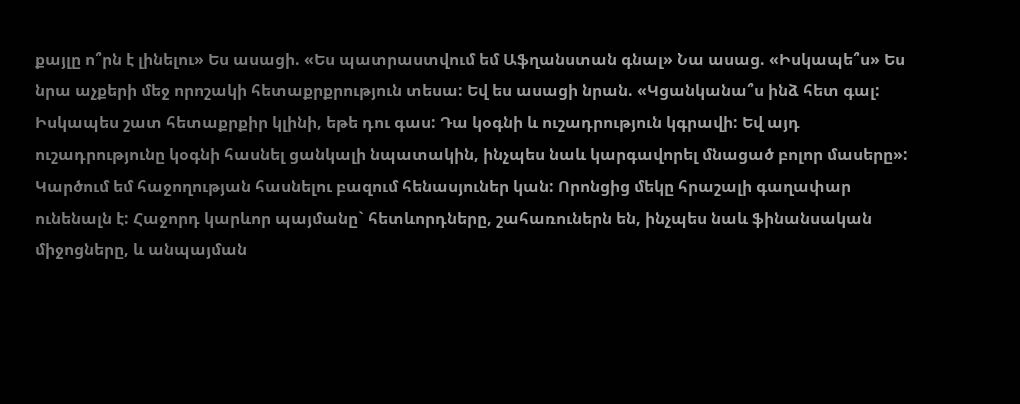քայլը ո՞րն է լինելու» Ես ասացի. «Ես պատրաստվում եմ Աֆղանստան գնալ» Նա ասաց. «Իսկապե՞ս» Ես նրա աչքերի մեջ որոշակի հետաքրքրություն տեսա: Եվ ես ասացի նրան. «Կցանկանա՞ս ինձ հետ գալ: Իսկապես շատ հետաքրքիր կլինի, եթե դու գաս: Դա կօգնի և ուշադրություն կգրավի: Եվ այդ ուշադրությունը կօգնի հասնել ցանկալի նպատակին, ինչպես նաև կարգավորել մնացած բոլոր մասերը»: Կարծում եմ հաջողության հասնելու բազում հենասյուներ կան: Որոնցից մեկը հրաշալի գաղափար ունենալն է: Հաջորդ կարևոր պայմանը` հետևորդները, շահառուներն են, ինչպես նաև ֆինանսական միջոցները, և անպայման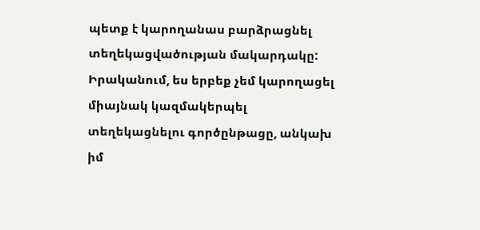պետք է կարողանաս բարձրացնել տեղեկացվածության մակարդակը: Իրականում, ես երբեք չեմ կարողացել միայնակ կազմակերպել տեղեկացնելու գործընթացը, անկախ իմ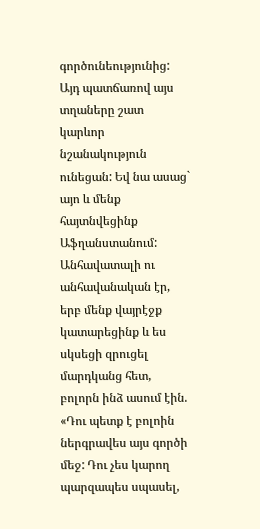գործունեությունից: Այդ պատճառով այս տղաները շատ կարևոր նշանակություն ունեցան: Եվ նա ասաց` այո և մենք հայտնվեցինք Աֆղանստանում:
Անհավատալի ու անհավանական էր, երբ մենք վայրէջք կատարեցինք և ես սկսեցի զրուցել մարդկանց հետ, բոլորն ինձ ասում էին. «Դու պետք է բոլոին ներգրավես այս գործի մեջ: Դու չես կարող պարզապես սպասել,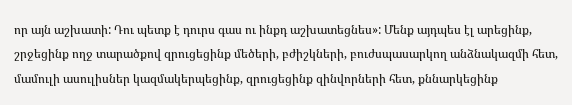որ այն աշխատի: Դու պետք է դուրս գաս ու ինքդ աշխատեցնես»: Մենք այդպես էլ արեցինք, շրջեցինք ողջ տարածքով զրուցեցինք մեծերի, բժիշկների, բուժսպասարկող անձնակազմի հետ, մամուլի ասուլիսներ կազմակերպեցինք, զրուցեցինք զինվորների հետ, քննարկեցինք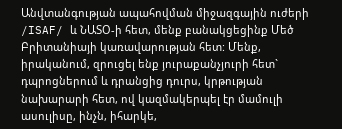Անվտանգության ապահովման միջազգային ուժերի /ISAF/ և ՆԱՏՕ-ի հետ, մենք բանակցեցինք Մեծ Բրիտանիայի կառավարության հետ: Մենք, իրականում, զրուցել ենք յուրաքանչյուրի հետ` դպրոցներում և դրանցից դուրս, կրթության նախարարի հետ, ով կազմակերպել էր մամուլի ասուլիսը, ինչն, իհարկե,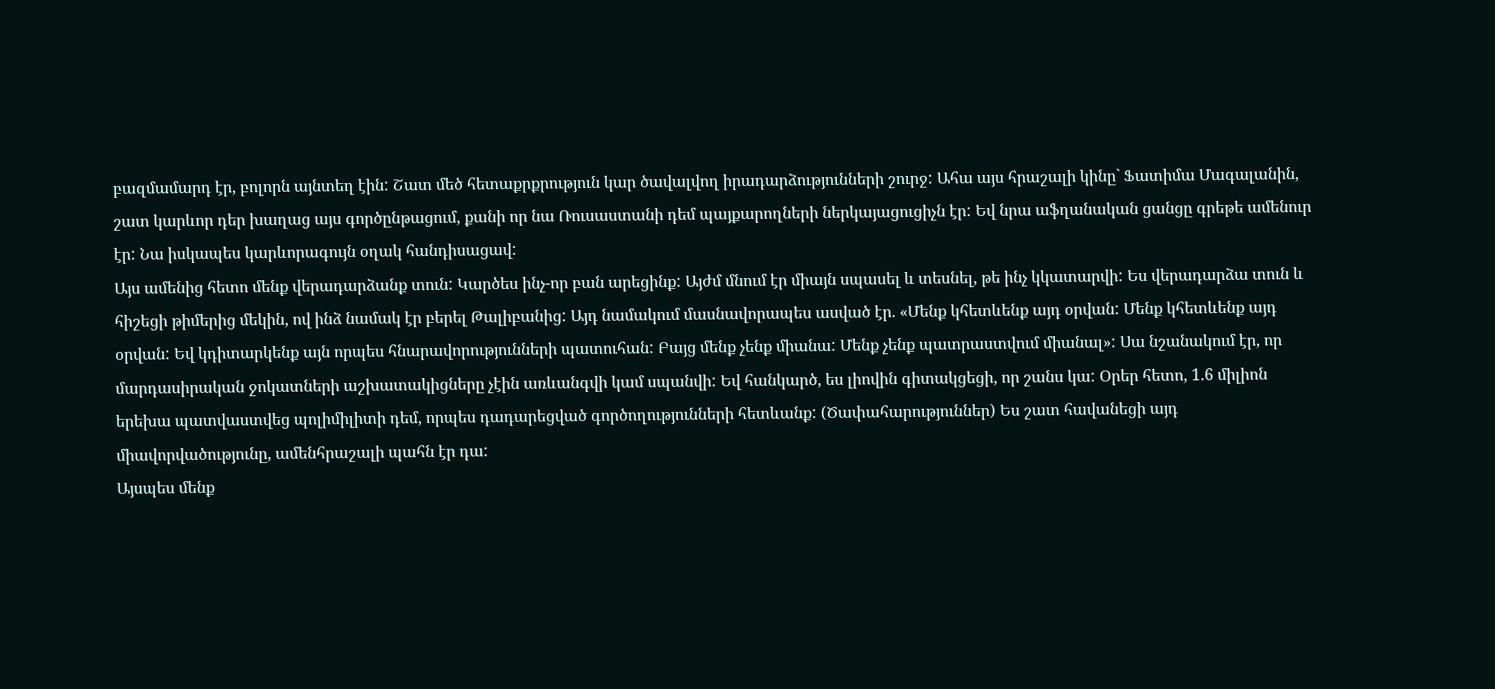բազմամարդ էր, բոլորն այնտեղ էին: Շատ մեծ հետաքրքրություն կար ծավալվող իրադարձությունների շուրջ: Ահա այս հրաշալի կինը` Ֆատիմա Մագալանին, շատ կարևոր դեր խաղաց այս գործընթացում, քանի որ նա Ռուսաստանի դեմ պայքարողների ներկայացուցիչն էր: Եվ նրա աֆղանական ցանցը գրեթե ամենուր էր: Նա իսկապես կարևորագույն օղակ հանդիսացավ:
Այս ամենից հետո մենք վերադարձանք տուն: Կարծես ինչ-որ բան արեցինք: Այժմ մնում էր միայն սպասել և տեսնել, թե ինչ կկատարվի: Ես վերադարձա տուն և հիշեցի թիմերից մեկին, ով ինձ նամակ էր բերել Թալիբանից: Այդ նամակում մասնավորապես ասված էր. «Մենք կհետևենք այդ օրվան: Մենք կհետևենք այդ օրվան: Եվ կդիտարկենք այն որպես հնարավորությունների պատուհան: Բայց մենք չենք միանա: Մենք չենք պատրաստվում միանալ»: Սա նշանակում էր, որ մարդասիրական ջոկատների աշխատակիցները չէին առևանգվի կամ սպանվի: Եվ հանկարծ, ես լիովին գիտակցեցի, որ շանս կա: Օրեր հետո, 1.6 միլիոն երեխա պատվաստվեց պոլիմիլիտի դեմ, որպես դադարեցված գործողությունների հետևանք: (Ծափահարություններ) Ես շատ հավանեցի այդ միավորվածությունը, ամենհրաշալի պահն էր դա:
Այսպես մենք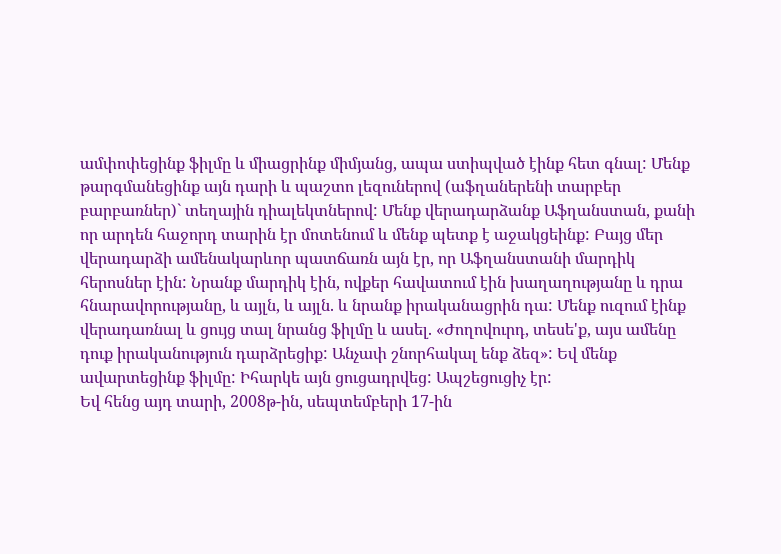ամփոփեցինք ֆիլմը և միացրինք միմյանց, ապա ստիպված էինք հետ գնալ: Մենք թարգմանեցինք այն դարի և պաշտո լեզուներով (աֆղաներենի տարբեր բարբառներ)` տեղային դիալեկտներով: Մենք վերադարձանք Աֆղանստան, քանի որ արդեն հաջորդ տարին էր մոտենում և մենք պետք է աջակցեինք: Բայց մեր վերադարձի ամենակարևոր պատճառն այն էր, որ Աֆղանստանի մարդիկ հերոսներ էին: Նրանք մարդիկ էին, ովքեր հավատում էին խաղաղությանը և դրա հնարավորությանը, և այլն, և այլն. և նրանք իրականացրին դա: Մենք ուզում էինք վերադառնալ և ցույց տալ նրանց ֆիլմը և ասել. «Ժողովուրդ, տեսե'ք, այս ամենը դուք իրականություն դարձրեցիք: Անչափ շնորհակալ ենք ձեզ»: Եվ մենք ավարտեցինք ֆիլմը: Իհարկե այն ցուցադրվեց: Ապշեցուցիչ էր:
Եվ հենց այդ տարի, 2008թ-ին, սեպտեմբերի 17-ին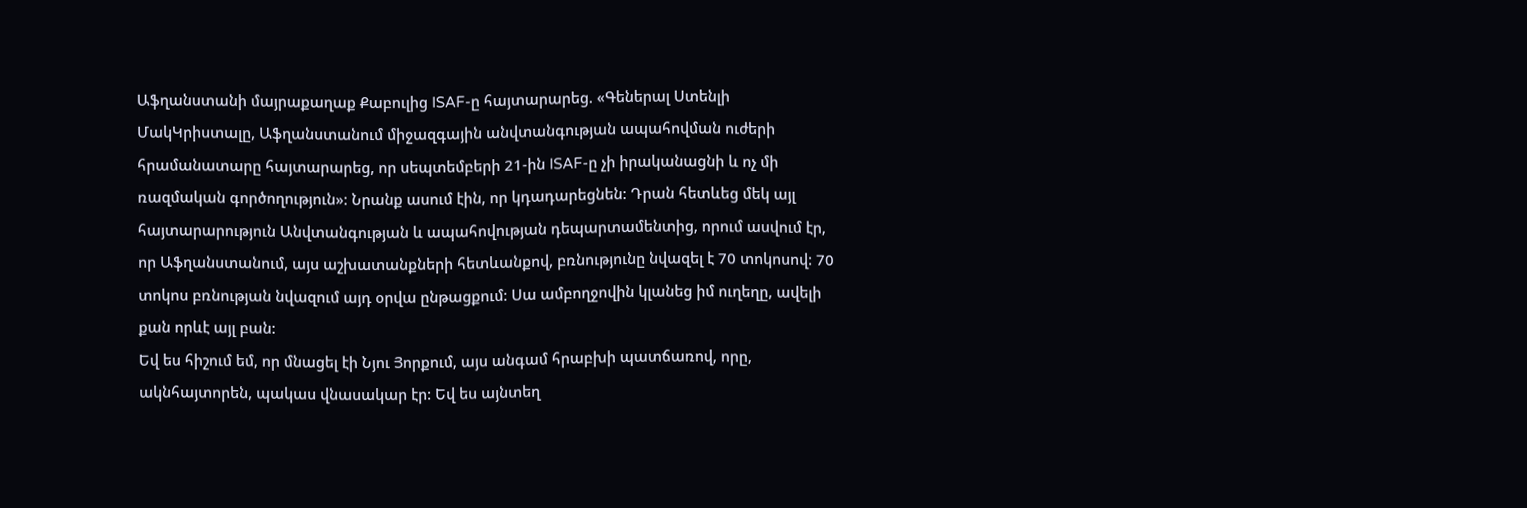Աֆղանստանի մայրաքաղաք Քաբուլից ISAF-ը հայտարարեց. «Գեներալ Ստենլի ՄակԿրիստալը, Աֆղանստանում միջազգային անվտանգության ապահովման ուժերի հրամանատարը հայտարարեց, որ սեպտեմբերի 21-ին ISAF-ը չի իրականացնի և ոչ մի ռազմական գործողություն»: Նրանք ասում էին, որ կդադարեցնեն: Դրան հետևեց մեկ այլ հայտարարություն Անվտանգության և ապահովության դեպարտամենտից, որում ասվում էր, որ Աֆղանստանում, այս աշխատանքների հետևանքով, բռնությունը նվազել է 70 տոկոսով: 70 տոկոս բռնության նվազում այդ օրվա ընթացքում: Սա ամբողջովին կլանեց իմ ուղեղը, ավելի քան որևէ այլ բան:
Եվ ես հիշում եմ, որ մնացել էի Նյու Յորքում, այս անգամ հրաբխի պատճառով, որը, ակնհայտորեն, պակաս վնասակար էր: Եվ ես այնտեղ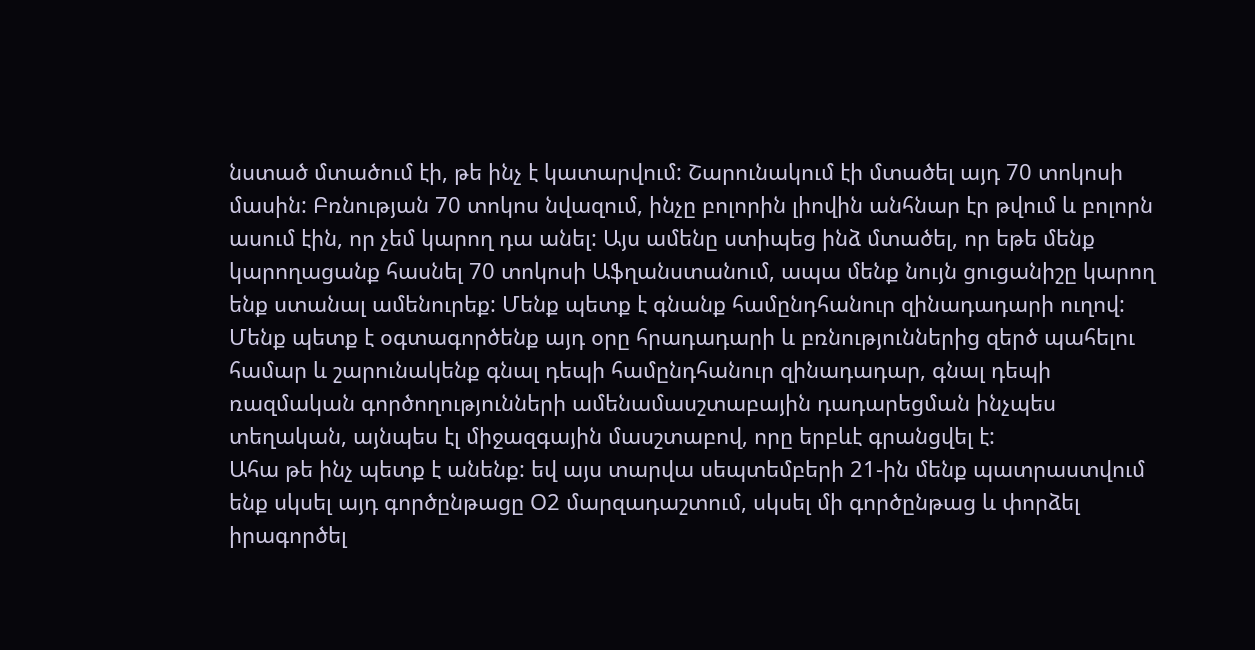նստած մտածում էի, թե ինչ է կատարվում: Շարունակում էի մտածել այդ 70 տոկոսի մասին: Բռնության 70 տոկոս նվազում, ինչը բոլորին լիովին անհնար էր թվում և բոլորն ասում էին, որ չեմ կարող դա անել: Այս ամենը ստիպեց ինձ մտածել, որ եթե մենք կարողացանք հասնել 70 տոկոսի Աֆղանստանում, ապա մենք նույն ցուցանիշը կարող ենք ստանալ ամենուրեք: Մենք պետք է գնանք համընդհանուր զինադադարի ուղով: Մենք պետք է օգտագործենք այդ օրը հրադադարի և բռնություններից զերծ պահելու համար և շարունակենք գնալ դեպի համընդհանուր զինադադար, գնալ դեպի ռազմական գործողությունների ամենամասշտաբային դադարեցման ինչպես տեղական, այնպես էլ միջազգային մասշտաբով, որը երբևէ գրանցվել է:
Ահա թե ինչ պետք է անենք: եվ այս տարվա սեպտեմբերի 21-ին մենք պատրաստվում ենք սկսել այդ գործընթացը Օ2 մարզադաշտում, սկսել մի գործընթաց և փորձել իրագործել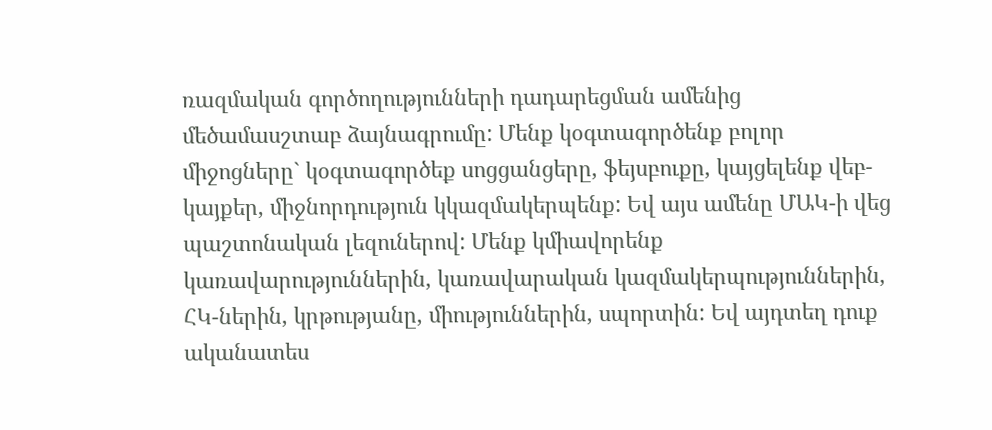ռազմական գործողությունների դադարեցման ամենից մեծամասշտաբ ձայնագրումը: Մենք կօգտագործենք բոլոր միջոցները` կօգտագործեք սոցցանցերը, ֆեյսբուքը, կայցելենք վեբ-կայքեր, միջնորդություն կկազմակերպենք: Եվ այս ամենը ՄԱԿ-ի վեց պաշտոնական լեզուներով: Մենք կմիավորենք կառավարություններին, կառավարական կազմակերպություններին, ՀԿ-ներին, կրթությանը, միություններին, սպորտին: Եվ այդտեղ դուք ականատես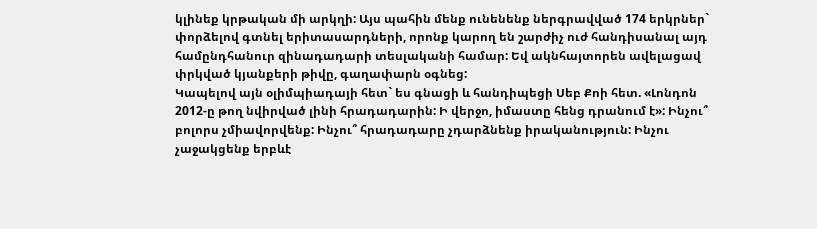կլինեք կրթական մի արկղի: Այս պահին մենք ունենենք ներգրավված 174 երկրներ` փորձելով գտնել երիտասարդների, որոնք կարող են շարժիչ ուժ հանդիսանալ այդ համընդհանուր զինադադարի տեսլականի համար: Եվ ակնհայտորեն ավելացավ փրկված կյանքերի թիվը, գաղափարն օգնեց:
Կապելով այն օլիմպիադայի հետ` ես գնացի և հանդիպեցի Սեբ Քոի հետ. «Լոնդոն 2012-ը թող նվիրված լինի հրադադարին: Ի վերջո, իմաստը հենց դրանում է»: Ինչու՞ բոլորս չմիավորվենք: Ինչու՞ հրադադարը չդարձնենք իրականություն: Ինչու չաջակցենք երբևէ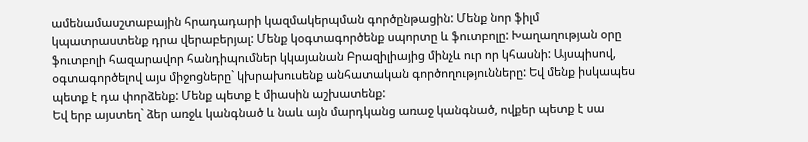ամենամասշտաբային հրադադարի կազմակերպման գործընթացին: Մենք նոր ֆիլմ կպատրաստենք դրա վերաբերյալ: Մենք կօգտագործենք սպորտը և ֆուտբոլը: Խաղաղության օրը ֆուտբոլի հազարավոր հանդիպումներ կկայանան Բրազիլիայից մինչև ուր որ կհասնի: Այսպիսով, օգտագործելով այս միջոցները` կխրախուսենք անհատական գործողությունները: Եվ մենք իսկապես պետք է դա փորձենք: Մենք պետք է միասին աշխատենք:
Եվ երբ այստեղ` ձեր առջև կանգնած և նաև այն մարդկանց առաջ կանգնած, ովքեր պետք է սա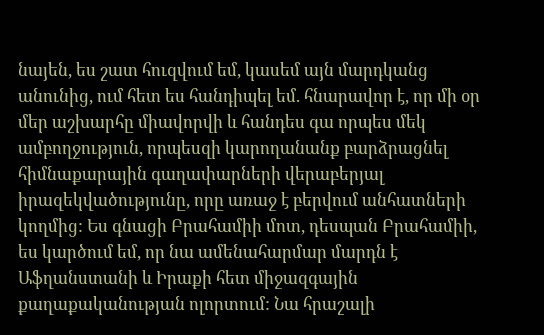նայեն, ես շատ հուզվում եմ, կասեմ այն մարդկանց անունից, ում հետ ես հանդիպել եմ. հնարավոր է, որ մի օր մեր աշխարհը միավորվի և հանդես գա որպես մեկ ամբողջություն, որպեսզի կարողանանք բարձրացնել հիմնաքարային գաղափարների վերաբերյալ իրազեկվածությունը, որը առաջ է բերվում անհատների կողմից: Ես գնացի Բրահամիի մոտ, դեսպան Բրահամիի, ես կարծում եմ, որ նա ամենահարմար մարդն է Աֆղանստանի և Իրաքի հետ միջազգային քաղաքականության ոլորտում: Նա հրաշալի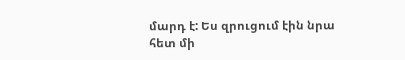մարդ է: Ես զրուցում էին նրա հետ մի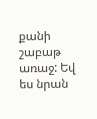քանի շաբաթ առաջ: Եվ ես նրան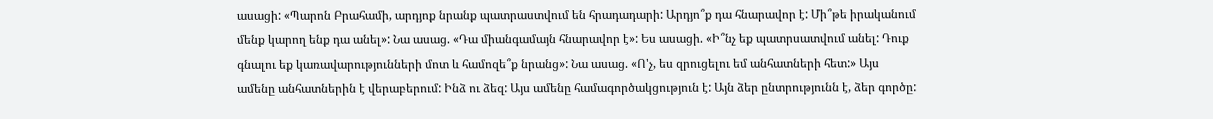ասացի: «Պարոն Բրահամի, արդյոք նրանք պատրաստվում են հրադադարի: Արդյո՞ք դա հնարավոր է: Մի՞թե իրականում մենք կարող ենք դա անել»: Նա ասաց. «Դա միանգամայն հնարավոր է»: Ես ասացի. «Ի՞նչ եք պատրսատվում անել: Դուք գնալու եք կառավարությունների մոտ և համոզե՞ք նրանց»: Նա ասաց. «Ո'չ, ես զրուցելու եմ անհատների հետ:» Այս ամենը անհատներին է վերաբերում: Ինձ ու ձեզ: Այս ամենը համագործակցություն է: Այն ձեր ընտրությունն է, ձեր գործը: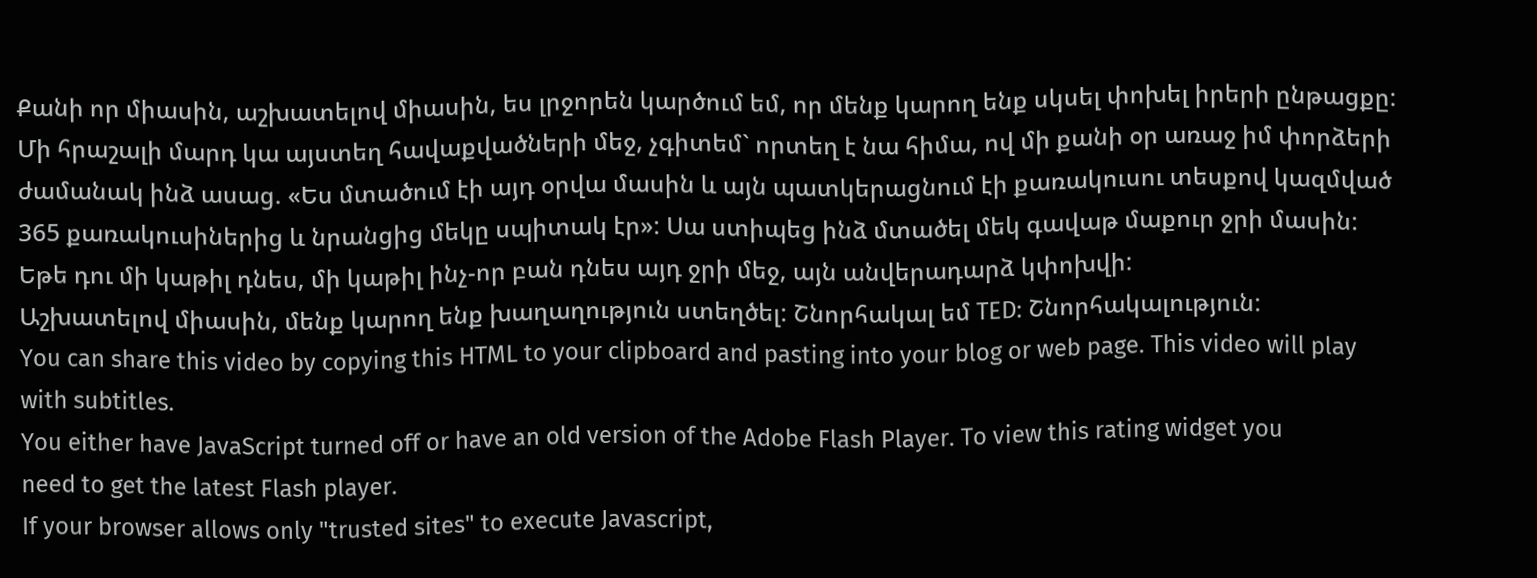Քանի որ միասին, աշխատելով միասին, ես լրջորեն կարծում եմ, որ մենք կարող ենք սկսել փոխել իրերի ընթացքը:
Մի հրաշալի մարդ կա այստեղ հավաքվածների մեջ, չգիտեմ` որտեղ է նա հիմա, ով մի քանի օր առաջ իմ փորձերի ժամանակ ինձ ասաց. «Ես մտածում էի այդ օրվա մասին և այն պատկերացնում էի քառակուսու տեսքով կազմված 365 քառակուսիներից և նրանցից մեկը սպիտակ էր»: Սա ստիպեց ինձ մտածել մեկ գավաթ մաքուր ջրի մասին: Եթե դու մի կաթիլ դնես, մի կաթիլ ինչ-որ բան դնես այդ ջրի մեջ, այն անվերադարձ կփոխվի:
Աշխատելով միասին, մենք կարող ենք խաղաղություն ստեղծել: Շնորհակալ եմ TED: Շնորհակալություն:
You can share this video by copying this HTML to your clipboard and pasting into your blog or web page. This video will play with subtitles.
You either have JavaScript turned off or have an old version of the Adobe Flash Player. To view this rating widget you
need to get the latest Flash player.
If your browser allows only "trusted sites" to execute Javascript,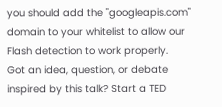you should add the "googleapis.com" domain to your whitelist to allow our Flash detection to work properly.
Got an idea, question, or debate inspired by this talk? Start a TED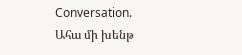Conversation.
Ահա մի խենթ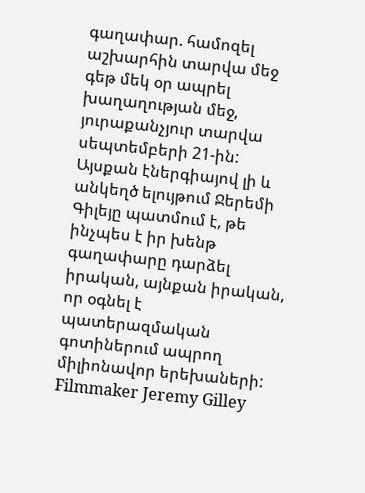գաղափար. համոզել աշխարհին տարվա մեջ գեթ մեկ օր ապրել խաղաղության մեջ, յուրաքանչյուր տարվա սեպտեմբերի 21-ին: Այսքան էներգիայով լի և անկեղծ ելույթում Ջերեմի Գիլեյը պատմում է, թե ինչպես է իր խենթ գաղափարը դարձել իրական, այնքան իրական, որ օգնել է պատերազմական գոտիներում ապրող միլիոնավոր երեխաների:
Filmmaker Jeremy Gilley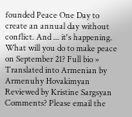founded Peace One Day to create an annual day without conflict. And ... it's happening. What will you do to make peace on September 21? Full bio »
Translated into Armenian by Armenuhy Hovakimyan
Reviewed by Kristine Sargsyan
Comments? Please email the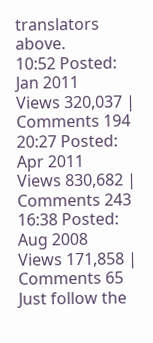translators above.
10:52 Posted: Jan 2011
Views 320,037 | Comments 194
20:27 Posted: Apr 2011
Views 830,682 | Comments 243
16:38 Posted: Aug 2008
Views 171,858 | Comments 65
Just follow the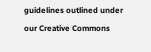guidelines outlined under our Creative Commons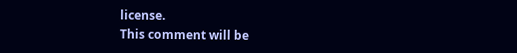license.
This comment will be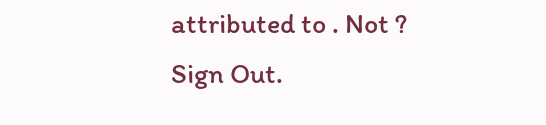attributed to . Not ? Sign Out.